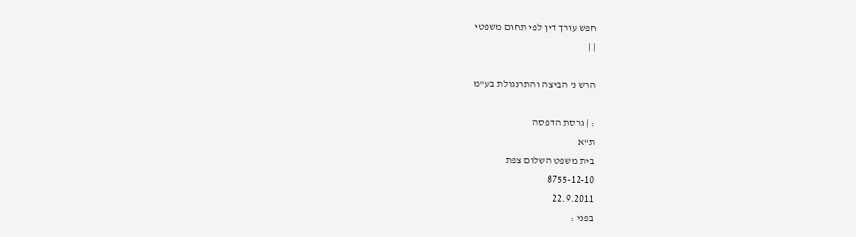חפש עורך דין לפי תחום משפטי
| |

הרש נ' הביצה והתרנגולת בע"מ

: | גרסת הדפסה
ת"א
בית משפט השלום צפת
8755-12-10
22.9.2011
בפני :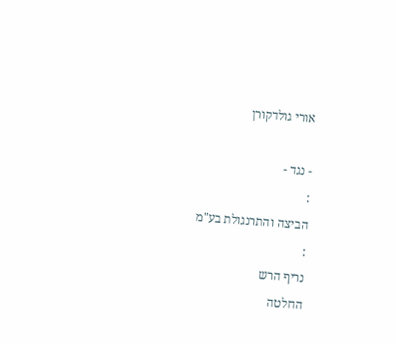אורי גולדקורן

- נגד -
:
הביצה והתרנגולת בע"מ
:
נריף הרש
החלטה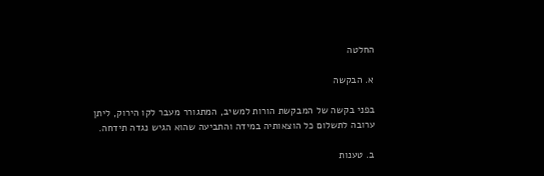החלטה

א. הבקשה

בפני בקשה של המבקשת הורות למשיב, המתגורר מעבר לקו הירוק, ליתן ערובה לתשלום כל הוצאותיה במידה והתביעה שהוא הגיש נגדה תידחה.

ב. טענות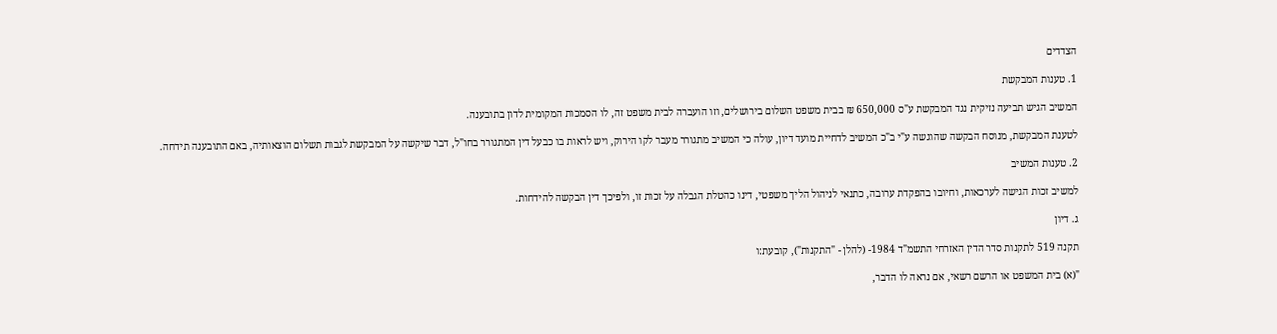הצדדים

1. טענות המבקשת

המשיב הגיש תביעה נזיקית נגד המבקשת ע"ס 650,000 ₪ בבית משפט השלום בירושלים, וזו הועברה לבית משפט זה, לו הסמכות המקומית לדון בתובענה.

לטענת המבקשת, מנוסח הבקשה שהוגשה ע"י ב"כ המשיב לדחיית מועד דיון, עולה כי המשיב מתגורר מעבר לקו הירוק, ויש לראות בו כבעל דין המתגורר בחו"ל, דבר שיקשה על המבקשת לגבות תשלום הוצאותיה, באם התובענה תידחה.

2. טענות המשיב

למשיב זכות הגישה לערכאות, וחיובו בהפקדת ערובה, כתנאי לניהול הליך משפטי, דינו כהטלת הגבלה על זכות זו, ולפיכך דין הבקשה להידחות.

ג. דיון

תקנה 519 לתקנות סדר הדין האזרחי התשמ"ד 1984- (להלן - "התקנות"), קובעת:ו

"(א) בית המשפט או הרשם רשאי, אם נראה לו הדבר,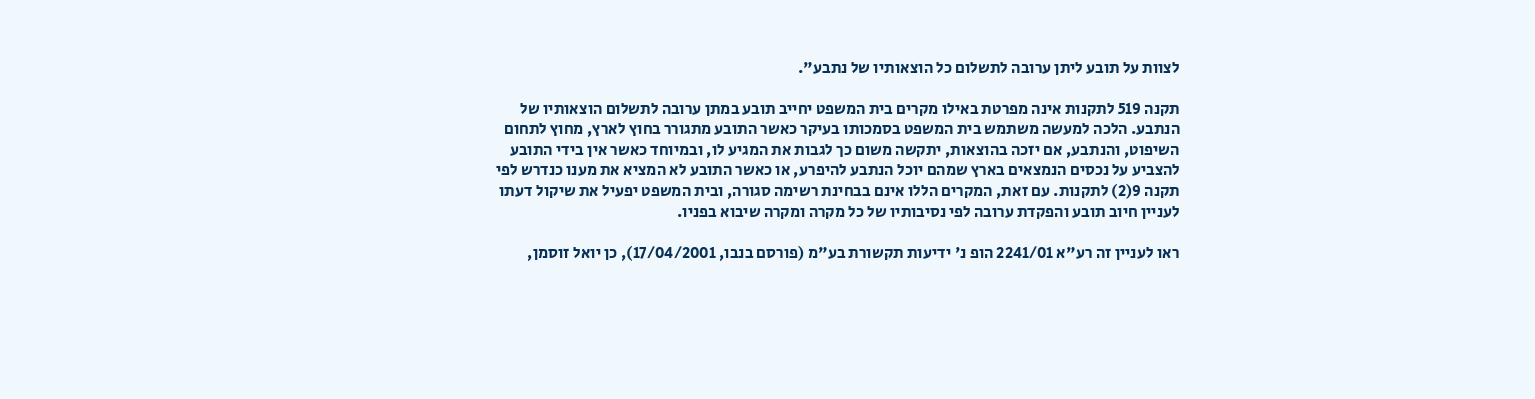לצוות על תובע ליתן ערובה לתשלום כל הוצאותיו של נתבע".

תקנה 519 לתקנות אינה מפרטת באילו מקרים בית המשפט יחייב תובע במתן ערובה לתשלום הוצאותיו של הנתבע. הלכה למעשה משתמש בית המשפט בסמכותו בעיקר כאשר התובע מתגורר בחוץ לארץ, מחוץ לתחום השיפוט, והנתבע, אם יזכה בהוצאות, יתקשה משום כך לגבות את המגיע לו, ובמיוחד כאשר אין בידי התובע להצביע על נכסים הנמצאים בארץ שמהם יוכל הנתבע להיפרע, או כאשר התובע לא המציא את מענו כנדרש לפי תקנה 9(2) לתקנות. עם זאת, המקרים הללו אינם בבחינת רשימה סגורה, ובית המשפט יפעיל את שיקול דעתו לעניין חיוב תובע והפקדת ערובה לפי נסיבותיו של כל מקרה ומקרה שיבוא בפניו.

ראו לעניין זה רע"א 2241/01 הופ נ' ידיעות תקשורת בע"מ (פורסם בנבו, 17/04/2001), כן יואל זוסמן,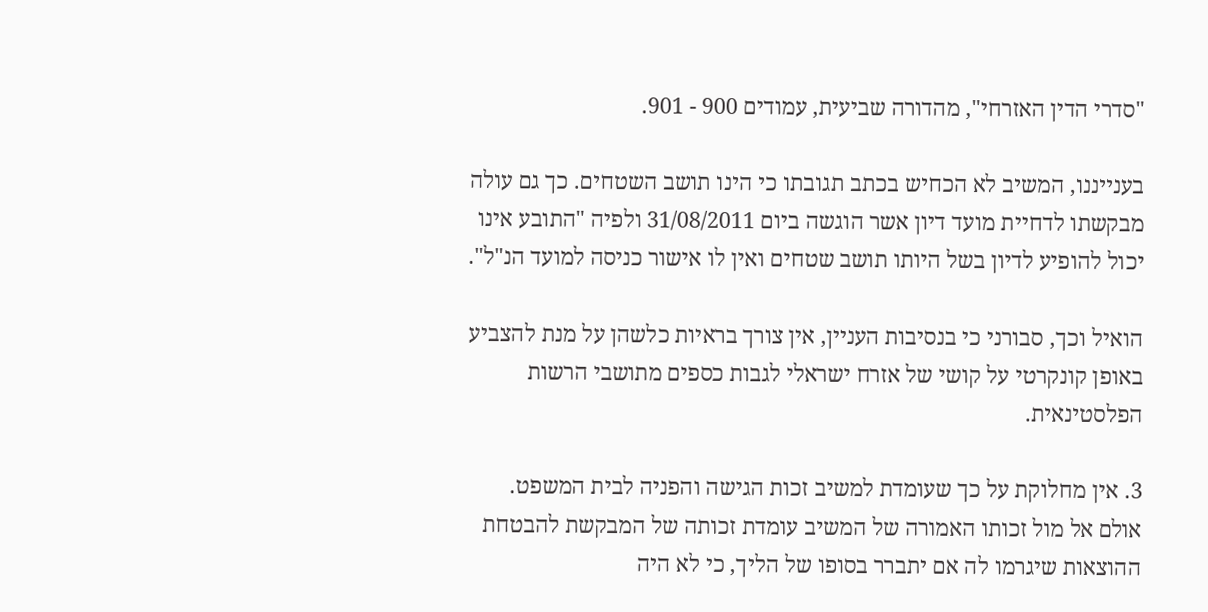"סדרי הדין האזרחי", מהדורה שביעית, עמודים 900 - 901.

בענייננו, המשיב לא הכחיש בכתב תגובתו כי הינו תושב השטחים. כך גם עולה מבקשתו לדחיית מועד דיון אשר הוגשה ביום 31/08/2011 ולפיה "התובע אינו יכול להופיע לדיון בשל היותו תושב שטחים ואין לו אישור כניסה למועד הנ"ל".

הואיל וכך, סבורני כי בנסיבות העניין, אין צורך בראיות כלשהן על מנת להצביע באופן קונקרטי על קושי של אזרח ישראלי לגבות כספים מתושבי הרשות הפלסטינאית.

3. אין מחלוקת על כך שעומדת למשיב זכות הגישה והפניה לבית המשפט. אולם אל מול זכותו האמורה של המשיב עומדת זכותה של המבקשת להבטחת ההוצאות שיגרמו לה אם יתברר בסופו של הליך, כי לא היה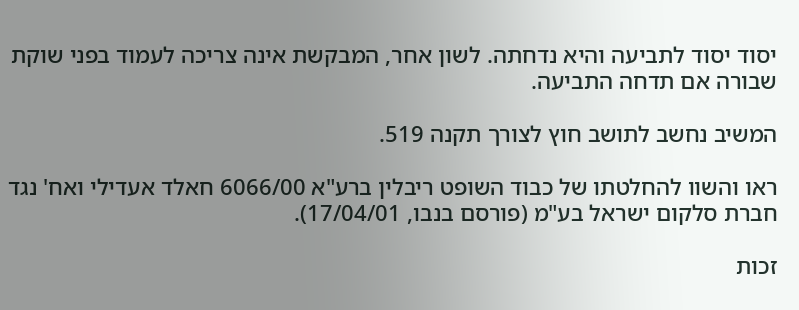יסוד יסוד לתביעה והיא נדחתה. לשון אחר, המבקשת אינה צריכה לעמוד בפני שוקת שבורה אם תדחה התביעה.

המשיב נחשב לתושב חוץ לצורך תקנה 519.

ראו והשוו להחלטתו של כבוד השופט ריבלין ברע"א 6066/00 חאלד אעדילי ואח' נגד חברת סלקום ישראל בע"מ (פורסם בנבו, 17/04/01).

זכות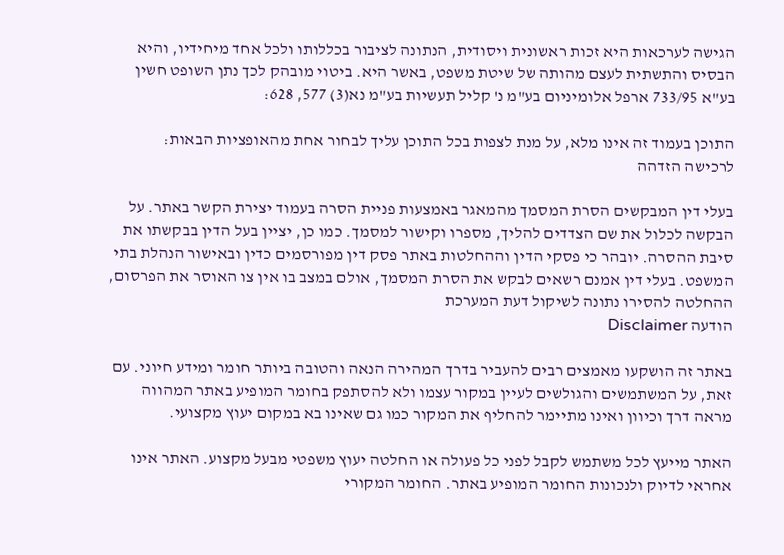הגישה לערכאות היא זכות ראשונית ויסודית, הנתונה לציבור בכללותו ולכל אחד מיחידיו, והיא הבסיס והתשתית לעצם מהותה של שיטת משפט, באשר היא. ביטוי מובהק לכך נתן השופט חשין בע"א 733/95 ארפל אלומיניום בע"מ נ' קליל תעשיות בע"מ נא(3) 577, 628:

התוכן בעמוד זה אינו מלא, על מנת לצפות בכל התוכן עליך לבחור אחת מהאופציות הבאות:
לרכישה הזדהה

בעלי דין המבקשים הסרת המסמך מהמאגר באמצעות פניית הסרה בעמוד יצירת הקשר באתר. על הבקשה לכלול את שם הצדדים להליך, מספרו וקישור למסמך. כמו כן, יציין בעל הדין בבקשתו את סיבת ההסרה. יובהר כי פסקי הדין וההחלטות באתר פסק דין מפורסמים כדין ובאישור הנהלת בתי המשפט. בעלי דין אמנם רשאים לבקש את הסרת המסמך, אולם במצב בו אין צו האוסר את הפרסום, ההחלטה להסירו נתונה לשיקול דעת המערכת
הודעה Disclaimer

באתר זה הושקעו מאמצים רבים להעביר בדרך המהירה הנאה והטובה ביותר חומר ומידע חיוני. עם זאת, על המשתמשים והגולשים לעיין במקור עצמו ולא להסתפק בחומר המופיע באתר המהווה מראה דרך וכיוון ואינו מתיימר להחליף את המקור כמו גם שאינו בא במקום יעוץ מקצועי.

האתר מייעץ לכל משתמש לקבל לפני כל פעולה או החלטה יעוץ משפטי מבעל מקצוע. האתר אינו אחראי לדיוק ולנכונות החומר המופיע באתר. החומר המקורי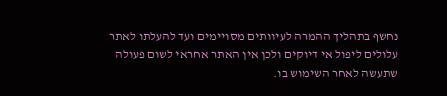נחשף בתהליך ההמרה לעיוותים מסויימים ועד להעלתו לאתר עלולים ליפול אי דיוקים ולכן אין האתר אחראי לשום פעולה שתעשה לאחר השימוש בו.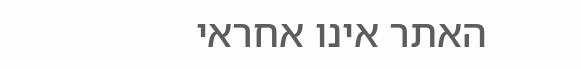האתר אינו אחראי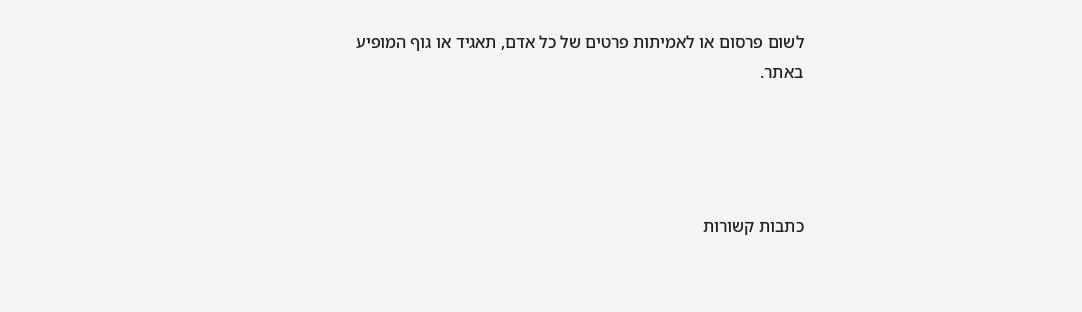לשום פרסום או לאמיתות פרטים של כל אדם, תאגיד או גוף המופיע באתר.




כתבות קשורות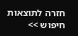חזרה לתוצאות חיפוש >>